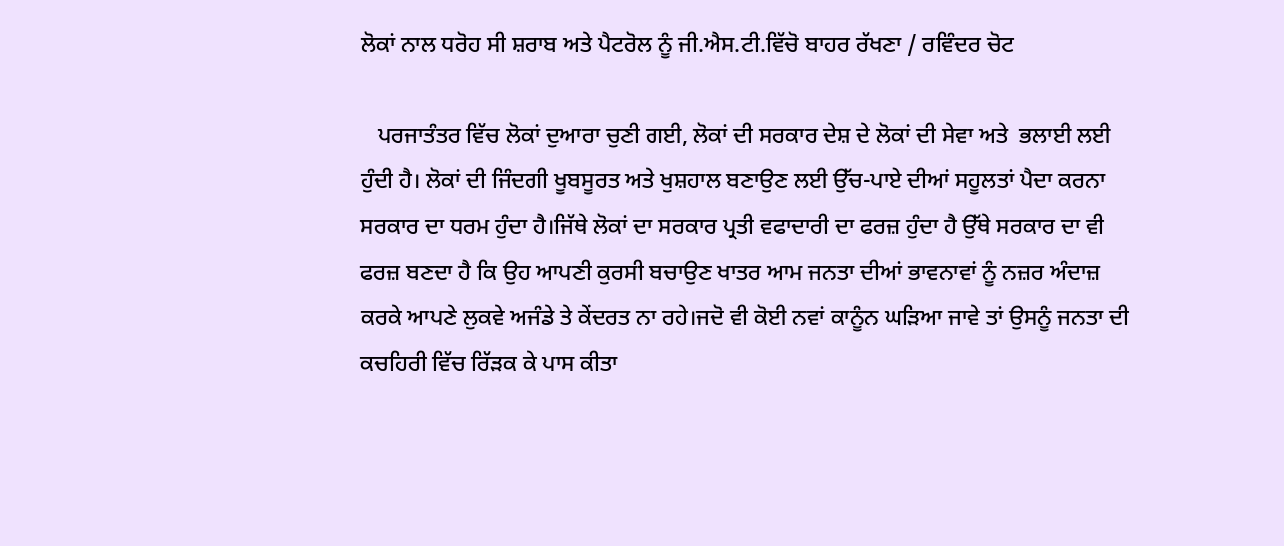ਲੋਕਾਂ ਨਾਲ ਧਰੋਹ ਸੀ ਸ਼ਰਾਬ ਅਤੇ ਪੈਟਰੋਲ ਨੂੰ ਜੀ.ਐਸ.ਟੀ.ਵਿੱਚੋ ਬਾਹਰ ਰੱਖਣਾ / ਰਵਿੰਦਰ ਚੋਟ

   ਪਰਜਾਤੰਤਰ ਵਿੱਚ ਲੋਕਾਂ ਦੁਆਰਾ ਚੁਣੀ ਗਈ, ਲੋਕਾਂ ਦੀ ਸਰਕਾਰ ਦੇਸ਼ ਦੇ ਲੋਕਾਂ ਦੀ ਸੇਵਾ ਅਤੇ  ਭਲਾਈ ਲਈ ਹੁੰਦੀ ਹੈ। ਲੋਕਾਂ ਦੀ ਜਿੰਦਗੀ ਖੂਬਸੂਰਤ ਅਤੇ ਖੁਸ਼ਹਾਲ ਬਣਾਉਣ ਲਈ ਉੱਚ-ਪਾਏ ਦੀਆਂ ਸਹੂਲਤਾਂ ਪੈਦਾ ਕਰਨਾ ਸਰਕਾਰ ਦਾ ਧਰਮ ਹੁੰਦਾ ਹੈ।ਜਿੱਥੇ ਲੋਕਾਂ ਦਾ ਸਰਕਾਰ ਪ੍ਰਤੀ ਵਫਾਦਾਰੀ ਦਾ ਫਰਜ਼ ਹੁੰਦਾ ਹੈ ਉੱਥੇ ਸਰਕਾਰ ਦਾ ਵੀ ਫਰਜ਼ ਬਣਦਾ ਹੈ ਕਿ ਉਹ ਆਪਣੀ ਕੁਰਸੀ ਬਚਾਉਣ ਖਾਤਰ ਆਮ ਜਨਤਾ ਦੀਆਂ ਭਾਵਨਾਵਾਂ ਨੂੰ ਨਜ਼ਰ ਅੰਦਾਜ਼ ਕਰਕੇ ਆਪਣੇ ਲੁਕਵੇ ਅਜੰਡੇ ਤੇ ਕੇਂਦਰਤ ਨਾ ਰਹੇ।ਜਦੋ ਵੀ ਕੋਈ ਨਵਾਂ ਕਾਨੂੰਨ ਘੜਿਆ ਜਾਵੇ ਤਾਂ ਉਸਨੂੰ ਜਨਤਾ ਦੀ ਕਚਹਿਰੀ ਵਿੱਚ ਰਿੱੜਕ ਕੇ ਪਾਸ ਕੀਤਾ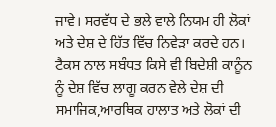ਜਾਵੇ। ਸਰਵੱਧ ਦੇ ਭਲੇ ਵਾਲੇ ਨਿਯਮ ਹੀ ਲੋਕਾਂ ਅਤੇ ਦੇਸ਼ ਦੇ ਹਿੱਤ ਵਿੱਚ ਨਿਵੇੜਾ ਕਰਦੇ ਹਨ। ਟੈਕਸ ਨਾਲ ਸਬੰਧਤ ਕਿਸੇ ਵੀ ਬਿਦੇਸ਼ੀ ਕਾਨੂੰਨ ਨੂੰ ਦੇਸ਼ ਵਿੱਚ ਲਾਗੂ ਕਰਨ ਵੇਲੇ ਦੇਸ਼ ਦੀ ਸਮਾਜਿਕ,ਆਰਥਿਕ ਹਾਲਾਤ ਅਤੇ ਲੋਕਾਂ ਦੀ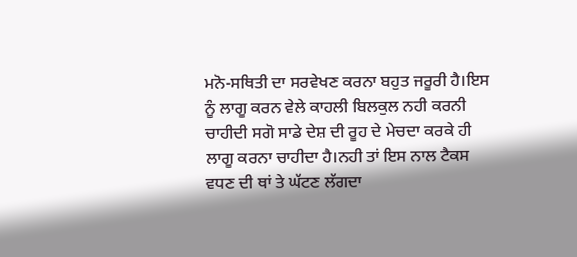ਮਨੋ-ਸਥਿਤੀ ਦਾ ਸਰਵੇਖਣ ਕਰਨਾ ਬਹੁਤ ਜਰੂਰੀ ਹੈ।ਇਸ ਨੂੰ ਲਾਗੂ ਕਰਨ ਵੇਲੇ ਕਾਹਲੀ ਬਿਲਕੁਲ ਨਹੀ ਕਰਨੀ ਚਾਹੀਦੀ ਸਗੋ ਸਾਡੇ ਦੇਸ਼ ਦੀ ਰੂਹ ਦੇ ਮੇਚਦਾ ਕਰਕੇ ਹੀ ਲਾਗੂ ਕਰਨਾ ਚਾਹੀਦਾ ਹੈ।ਨਹੀ ਤਾਂ ਇਸ ਨਾਲ ਟੈਕਸ ਵਧਣ ਦੀ ਥਾਂ ਤੇ ਘੱਟਣ ਲੱਗਦਾ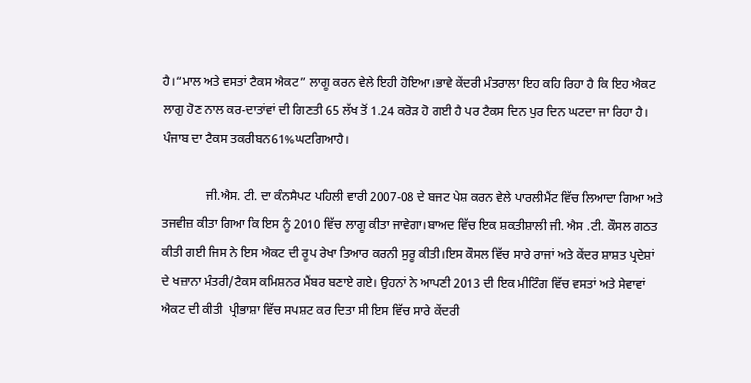ਹੈ।“ਮਾਲ ਅਤੇ ਵਸਤਾਂ ਟੈਕਸ ਐਕਟ” ਲਾਗੂ ਕਰਨ ਵੇਲੇ ਇਹੀ ਹੋਇਆ।ਭਾਵੇ ਕੇਂਦਰੀ ਮੰਤਰਾਲਾ ਇਹ ਕਹਿ ਰਿਹਾ ਹੈ ਕਿ ਇਹ ਐਕਟ ਲਾਗੁ ਹੋਣ ਨਾਲ ਕਰ-ਦਾਤਾਂਵਾਂ ਦੀ ਗਿਣਤੀ 65 ਲੱਖ ਤੋਂ 1.24 ਕਰੋੜ ਹੋ ਗਈ ਹੈ ਪਰ ਟੈਕਸ ਦਿਨ ਪੁਰ ਦਿਨ ਘਟਦਾ ਜਾ ਰਿਹਾ ਹੈ। ਪੰਜਾਬ ਦਾ ਟੈਕਸ ਤਕਰੀਬਨ61%ਘਟਗਿਆਹੈ।

              ਜੀ.ਐਸ. ਟੀ. ਦਾ ਕੰਨਸੈਪਟ ਪਹਿਲੀ ਵਾਰੀ 2007-08 ਦੇ ਬਜਟ ਪੇਸ਼ ਕਰਨ ਵੇਲੇ ਪਾਰਲੀਮੈਂਟ ਵਿੱਚ ਲਿਆਦਾ ਗਿਆ ਅਤੇ ਤਜਵੀਜ਼ ਕੀਤਾ ਗਿਆ ਕਿ ਇਸ ਨੂੰ 2010 ਵਿੱਚ ਲਾਗੂ ਕੀਤਾ ਜਾਵੇਗਾ।ਬਾਅਦ ਵਿੱਚ ਇਕ ਸ਼ਕਤੀਸ਼ਾਲੀ ਜੀ. ਐਸ .ਟੀ. ਕੌਸਲ ਗਠਤ ਕੀਤੀ ਗਈ ਜਿਸ ਨੇ ਇਸ ਐਕਟ ਦੀ ਰੂਪ ਰੇਖਾ ਤਿਆਰ ਕਰਨੀ ਸੁਰੂ ਕੀਤੀ।ਇਸ ਕੌਸਲ ਵਿੱਚ ਸਾਰੇ ਰਾਜਾਂ ਅਤੇ ਕੇਂਦਰ ਸ਼ਾਸ਼ਤ ਪ੍ਰਦੇਸ਼ਾਂ ਦੇ ਖਜ਼ਾਨਾ ਮੰਤਰੀ/ਟੈਕਸ ਕਮਿਸ਼ਨਰ ਮੈਂਬਰ ਬਣਾਏ ਗਏ। ਉਹਨਾਂ ਨੇ ਆਪਣੀ 2013 ਦੀ ਇਕ ਮੀਟਿੰਗ ਵਿੱਚ ਵਸਤਾਂ ਅਤੇ ਸੇਵਾਵਾਂ ਐਕਟ ਦੀ ਕੀਤੀ  ਪ੍ਰੀਭਾਸ਼ਾ ਵਿੱਚ ਸਪਸ਼ਟ ਕਰ ਦਿਤਾ ਸੀ ਇਸ ਵਿੱਚ ਸਾਰੇ ਕੇਂਦਰੀ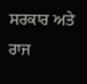ਸਰਕਾਰ ਅਤੇ ਰਾਜ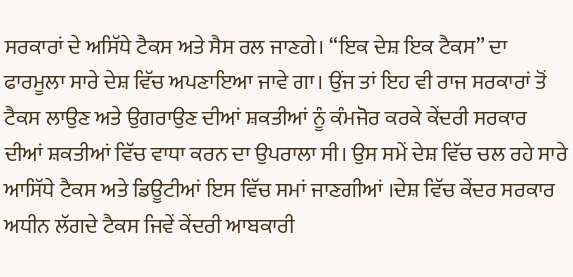ਸਰਕਾਰਾਂ ਦੇ ਅਸਿੱਧੇ ਟੈਕਸ ਅਤੇ ਸੈਸ ਰਲ ਜਾਣਗੇ। “ਇਕ ਦੇਸ਼ ਇਕ ਟੈਕਸ” ਦਾ ਫਾਰਮੂਲਾ ਸਾਰੇ ਦੇਸ਼ ਵਿੱਚ ਅਪਣਾਇਆ ਜਾਵੇ ਗਾ। ਉਂਜ ਤਾਂ ਇਹ ਵੀ ਰਾਜ ਸਰਕਾਰਾਂ ਤੋਂ ਟੈਕਸ ਲਾਉਣ ਅਤੇ ਉਗਰਾਉਣ ਦੀਆਂ ਸ਼ਕਤੀਆਂ ਨੂੰ ਕੰਮਜੋਰ ਕਰਕੇ ਕੇਂਦਰੀ ਸਰਕਾਰ ਦੀਆਂ ਸ਼ਕਤੀਆਂ ਵਿੱਚ ਵਾਧਾ ਕਰਨ ਦਾ ਉਪਰਾਲਾ ਸੀ। ਉਸ ਸਮੇਂ ਦੇਸ਼ ਵਿੱਚ ਚਲ ਰਹੇ ਸਾਰੇ ਆਸਿੱਧੇ ਟੈਕਸ ਅਤੇ ਡਿਊਟੀਆਂ ਇਸ ਵਿੱਚ ਸਮਾਂ ਜਾਣਗੀਆਂ ।ਦੇਸ਼ ਵਿੱਚ ਕੇਂਦਰ ਸਰਕਾਰ ਅਧੀਨ ਲੱਗਦੇ ਟੈਕਸ ਜਿਵੇਂ ਕੇਂਦਰੀ ਆਬਕਾਰੀ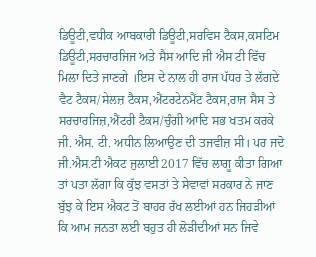ਡਿਊਟੀ,ਵਧੀਕ ਆਬਕਾਰੀ ਡਿਊਟੀ,ਸਰਵਿਸ ਟੈਕਸ,ਕਸਟਿਮ ਡਿਊਟੀ,ਸਰਚਾਰਜਿਜ ਅਤੇ ਸੈਸ ਆਦਿ ਜੀ ਐਸ ਟੀ ਵਿੱਚ ਮਿਲਾ ਦਿਤੇ ਜਾਣਗੇ ।ਇਸ ਦੇ ਨਾਲ ਹੀ ਰਾਜ ਪੱਧਰ ਤੇ ਲੱਗਦੇ ਵੈਟ ਟੈਕਸ/ਸੇਲਜ਼ ਟੈਕਸ,ਐਂਟਰਟੇਨਮੈਂਟ ਟੈਕਸ,ਰਾਜ ਸੈਸ ਤੇ ਸਰਚਾਰਜਿਜ਼,ਐਂਟਰੀ ਟੈਕਸ/ਚੁੰਗੀ ਆਦਿ ਸਭ ਖਤਮ ਕਰਕੇ ਜੀ. ਐਸ. ਟੀ. ਅਧੀਨ ਲਿਆਉਣ ਦੀ ਤਜਵੀਜ਼ ਸੀ। ਪਰ ਜਦੋ ਜੀ.ਐਸ.ਟੀ ਐਕਟ ਜੁਲਾਈ 2017 ਵਿੱਚ ਲਾਗੂ ਕੀਤਾ ਗਿਆ ਤਾਂ ਪਤਾ ਲੱਗਾ ਕਿ ਕੁੱਝ ਵਸਤਾਂ ਤੇ ਸੇਵਾਵਾਂ ਸਰਕਾਰ ਨੇ ਜਾਣ ਬੁੱਝ ਕੇ ਇਸ ਐਕਟ ਤੋਂ ਬਾਹਰ ਰੱਖ ਲਈਆਂ ਹਨ ਜਿਹੜੀਆਂ ਕਿ ਆਮ ਜਨਤਾ ਲਈ ਬਹੁਤ ਹੀ ਲੋੜੀਦੀਆਂ ਸਨ ਜਿਵੇ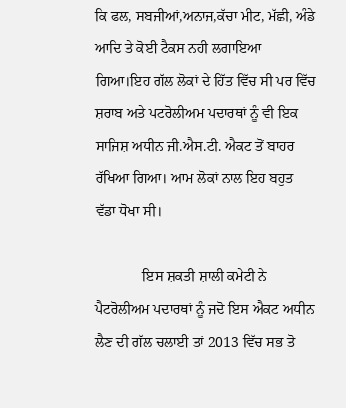ਕਿ ਫਲ, ਸਬਜੀਆਂ,ਅਨਾਜ,ਕੱਚਾ ਮੀਟ, ਮੱਛੀ, ਅੰਡੇ ਆਦਿ ਤੇ ਕੋਈ ਟੈਕਸ ਨਹੀ ਲਗਾਇਆ ਗਿਆ।ਇਹ ਗੱਲ ਲੋਕਾਂ ਦੇ ਹਿੱਤ ਵਿੱਚ ਸੀ ਪਰ ਵਿੱਚ ਸ਼ਰਾਬ ਅਤੇ ਪਟਰੋਲੀਅਮ ਪਦਾਰਥਾਂ ਨੂੰ ਵੀ ਇਕ ਸਾਜਿਸ਼ ਅਧੀਨ ਜੀ.ਐਸ.ਟੀ. ਐਕਟ ਤੋਂ ਬਾਹਰ ਰੱਖਿਆ ਗਿਆ। ਆਮ ਲੋਕਾਂ ਨਾਲ ਇਹ ਬਹੁਤ ਵੱਡਾ ਧੋਖਾ ਸੀ।

             ਇਸ ਸ਼ਕਤੀ ਸ਼ਾਲੀ ਕਮੇਟੀ ਨੇ ਪੈਟਰੋਲੀਅਮ ਪਦਾਰਥਾਂ ਨੂੰ ਜਦੋ ਇਸ ਐਕਟ ਅਧੀਨ ਲੈਣ ਦੀ ਗੱਲ ਚਲਾਈ ਤਾਂ 2013 ਵਿੱਚ ਸਭ ਤੋ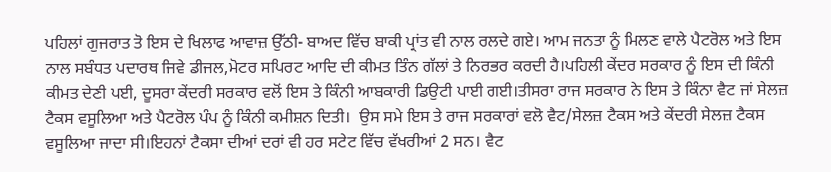ਪਹਿਲਾਂ ਗੁਜਰਾਤ ਤੋ ਇਸ ਦੇ ਖਿਲਾਫ ਆਵਾਜ਼ ਉੱਠੀ- ਬਾਅਦ ਵਿੱਚ ਬਾਕੀ ਪ੍ਰਾਂਤ ਵੀ ਨਾਲ ਰਲਦੇ ਗਏ। ਆਮ ਜਨਤਾ ਨੂੰ ਮਿਲਣ ਵਾਲੇ ਪੈਟਰੋਲ ਅਤੇ ਇਸ ਨਾਲ ਸਬੰਧਤ ਪਦਾਰਥ ਜਿਵੇ ਡੀਜਲ,ਮੋਟਰ ਸਪਿਰਟ ਆਦਿ ਦੀ ਕੀਮਤ ਤਿੰਨ ਗੱਲਾਂ ਤੇ ਨਿਰਭਰ ਕਰਦੀ ਹੈ।ਪਹਿਲੀ ਕੇਂਦਰ ਸਰਕਾਰ ਨੂੰ ਇਸ ਦੀ ਕਿੰਨੀ ਕੀਮਤ ਦੇਣੀ ਪਈ, ਦੂਸਰਾ ਕੇਂਦਰੀ ਸਰਕਾਰ ਵਲੋਂ ਇਸ ਤੇ ਕਿੰਨੀ ਆਬਕਾਰੀ ਡਿਉਟੀ ਪਾਈ ਗਈ।ਤੀਸਰਾ ਰਾਜ ਸਰਕਾਰ ਨੇ ਇਸ ਤੇ ਕਿੰਨਾ ਵੈਟ ਜਾਂ ਸੇਲਜ਼ ਟੈਕਸ ਵਸੂਲਿਆ ਅਤੇ ਪੈਟਰੋਲ ਪੰਪ ਨੂੰ ਕਿੰਨੀ ਕਮੀਸ਼ਨ ਦਿਤੀ।  ਉਸ ਸਮੇ ਇਸ ਤੇ ਰਾਜ ਸਰਕਾਰਾਂ ਵਲੋ ਵੈਟ/ਸੇਲਜ਼ ਟੈਕਸ ਅਤੇ ਕੇਂਦਰੀ ਸੇਲਜ਼ ਟੈਕਸ ਵਸੂਲਿਆ ਜਾਦਾ ਸੀ।ਇਹਨਾਂ ਟੈਕਸਾ ਦੀਆਂ ਦਰਾਂ ਵੀ ਹਰ ਸਟੇਟ ਵਿੱਚ ਵੱਖਰੀਆਂ 2 ਸਨ। ਵੈਟ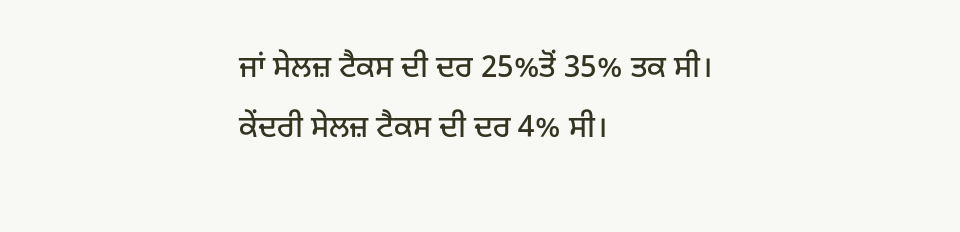ਜਾਂ ਸੇਲਜ਼ ਟੈਕਸ ਦੀ ਦਰ 25%ਤੋਂ 35% ਤਕ ਸੀ। ਕੇਂਦਰੀ ਸੇਲਜ਼ ਟੈਕਸ ਦੀ ਦਰ 4% ਸੀ।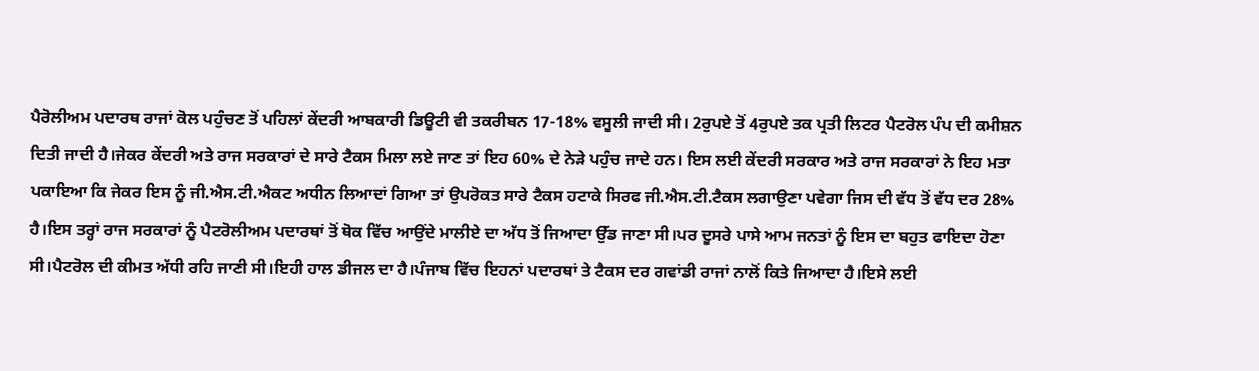ਪੈਰੋਲੀਅਮ ਪਦਾਰਥ ਰਾਜਾਂ ਕੋਲ ਪਹੁੰਚਣ ਤੋਂ ਪਹਿਲਾਂ ਕੇਂਦਰੀ ਆਬਕਾਰੀ ਡਿਊਟੀ ਵੀ ਤਕਰੀਬਨ 17-18% ਵਸੂਲੀ ਜਾਦੀ ਸੀ। 2ਰੁਪਏ ਤੋਂ 4ਰੁਪਏ ਤਕ ਪ੍ਰਤੀ ਲਿਟਰ ਪੈਟਰੋਲ ਪੰਪ ਦੀ ਕਮੀਸ਼ਨ ਦਿਤੀ ਜਾਦੀ ਹੈ।ਜੇਕਰ ਕੇਂਦਰੀ ਅਤੇ ਰਾਜ ਸਰਕਾਰਾਂ ਦੇ ਸਾਰੇ ਟੈਕਸ ਮਿਲਾ ਲਏ ਜਾਣ ਤਾਂ ਇਹ 60% ਦੇ ਨੇੜੇ ਪਹੁੰਚ ਜਾਦੇ ਹਨ। ਇਸ ਲਈ ਕੇਂਦਰੀ ਸਰਕਾਰ ਅਤੇ ਰਾਜ ਸਰਕਾਰਾਂ ਨੇ ਇਹ ਮਤਾ ਪਕਾਇਆ ਕਿ ਜੇਕਰ ਇਸ ਨੂੰ ਜੀ.ਐਸ.ਟੀ.ਐਕਟ ਅਧੀਨ ਲਿਆਦਾਂ ਗਿਆ ਤਾਂ ਉਪਰੋਕਤ ਸਾਰੇ ਟੈਕਸ ਹਟਾਕੇ ਸਿਰਫ ਜੀ.ਐਸ.ਟੀ.ਟੈਕਸ ਲਗਾਉਣਾ ਪਵੇਗਾ ਜਿਸ ਦੀ ਵੱਧ ਤੋਂ ਵੱਧ ਦਰ 28% ਹੈ।ਇਸ ਤਰ੍ਹਾਂ ਰਾਜ ਸਰਕਾਰਾਂ ਨੂੰ ਪੈਟਰੋਲੀਅਮ ਪਦਾਰਥਾਂ ਤੋਂ ਥੋਕ ਵਿੱਚ ਆਉਂਦੇ ਮਾਲੀਏ ਦਾ ਅੱਧ ਤੋਂ ਜਿਆਦਾ ਉੱਡ ਜਾਣਾ ਸੀ।ਪਰ ਦੂਸਰੇ ਪਾਸੇ ਆਮ ਜਨਤਾਂ ਨੂੰ ਇਸ ਦਾ ਬਹੁਤ ਫਾਇਦਾ ਹੋਣਾ ਸੀ।ਪੈਟਰੋਲ ਦੀ ਕੀਮਤ ਅੱਧੀ ਰਹਿ ਜਾਣੀ ਸੀ।ਇਹੀ ਹਾਲ ਡੀਜਲ ਦਾ ਹੈ।ਪੰਜਾਬ ਵਿੱਚ ਇਹਨਾਂ ਪਦਾਰਥਾਂ ਤੇ ਟੈਕਸ ਦਰ ਗਵਾਂਡੀ ਰਾਜਾਂ ਨਾਲੋਂ ਕਿਤੇ ਜਿਆਦਾ ਹੈ।ਇਸੇ ਲਈ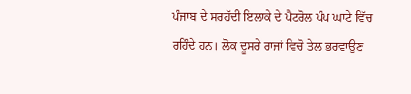ਪੰਜਾਬ ਦੇ ਸਰਹੱਦੀ ਇਲਾਕੇ ਦੇ ਪੈਟਰੋਲ ਪੰਪ ਘਾਟੇ ਵਿੱਚ ਰਹਿੰਦੇ ਹਨ। ਲੋਕ ਦੂਸਰੇ ਰਾਜਾਂ ਵਿਚੋ ਤੇਲ ਭਰਵਾਉਣ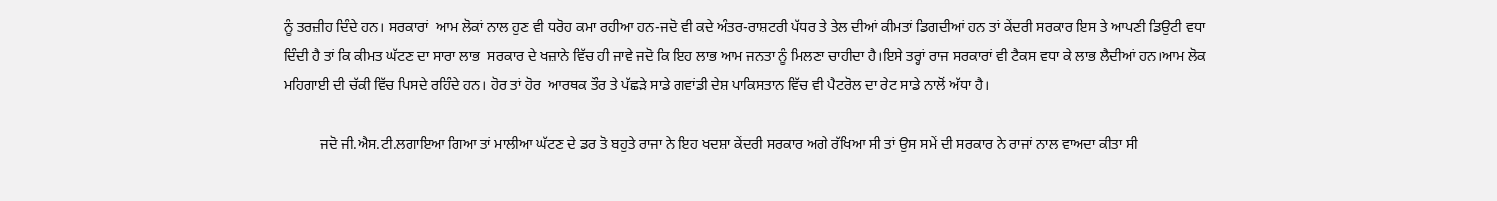ਨੂੰ ਤਰਜ਼ੀਹ ਦਿੰਦੇ ਹਨ। ਸਰਕਾਰਾਂ  ਆਮ ਲੋਕਾਂ ਨਾਲ ਹੁਣ ਵੀ ਧਰੋਹ ਕਮਾ ਰਹੀਆ ਹਨ-ਜਦੋ ਵੀ ਕਦੇ ਅੰਤਰ-ਰਾਸ਼ਟਰੀ ਪੱਧਰ ਤੇ ਤੇਲ ਦੀਆਂ ਕੀਮਤਾਂ ਡਿਗਦੀਆਂ ਹਨ ਤਾਂ ਕੇਂਦਰੀ ਸਰਕਾਰ ਇਸ ਤੇ ਆਪਣੀ ਡਿਉਟੀ ਵਧਾ ਦਿੰਦੀ ਹੈ ਤਾਂ ਕਿ ਕੀਮਤ ਘੱਟਣ ਦਾ ਸਾਰਾ ਲਾਭ  ਸਰਕਾਰ ਦੇ ਖਜ਼ਾਨੇ ਵਿੱਚ ਹੀ ਜਾਵੇ ਜਦੋ ਕਿ ਇਹ ਲਾਭ ਆਮ ਜਨਤਾ ਨੂੰ ਮਿਲਣਾ ਚਾਹੀਦਾ ਹੈ।ਇਸੇ ਤਰ੍ਹਾਂ ਰਾਜ ਸਰਕਾਰਾਂ ਵੀ ਟੈਕਸ ਵਧਾ ਕੇ ਲਾਭ ਲੈਦੀਆਂ ਹਨ।ਆਮ ਲੋਕ ਮਹਿਗਾਈ ਦੀ ਚੱਕੀ ਵਿੱਚ ਪਿਸਦੇ ਰਹਿੰਦੇ ਹਨ। ਹੋਰ ਤਾਂ ਹੋਰ  ਆਰਥਕ ਤੌਰ ਤੇ ਪੱਛੜੇ ਸਾਡੇ ਗਵਾਂਡੀ ਦੇਸ਼ ਪਾਕਿਸਤਾਨ ਵਿੱਚ ਵੀ ਪੈਟਰੋਲ ਦਾ ਰੇਟ ਸਾਡੇ ਨਾਲੋਂ ਅੱਧਾ ਹੈ।

          ਜਦੋ ਜੀ.ਐਸ.ਟੀ.ਲਗਾਇਆ ਗਿਆ ਤਾਂ ਮਾਲੀਆ ਘੱਟਣ ਦੇ ਡਰ ਤੋ ਬਹੁਤੇ ਰਾਜਾ ਨੇ ਇਹ ਖਦਸ਼ਾ ਕੇਂਦਰੀ ਸਰਕਾਰ ਅਗੇ ਰੱਖਿਆ ਸੀ ਤਾਂ ਉਸ ਸਮੇਂ ਦੀ ਸਰਕਾਰ ਨੇ ਰਾਜਾਂ ਨਾਲ ਵਾਅਦਾ ਕੀਤਾ ਸੀ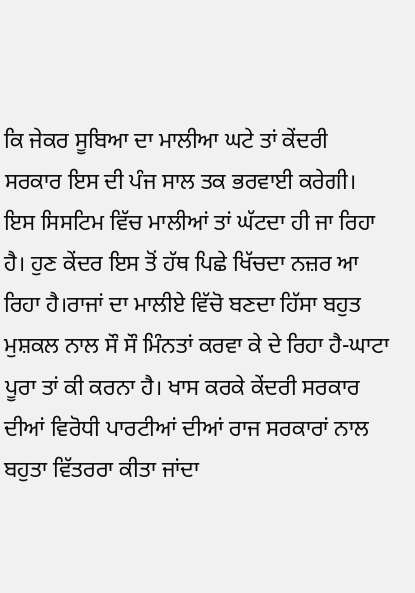ਕਿ ਜੇਕਰ ਸੂਬਿਆ ਦਾ ਮਾਲੀਆ ਘਟੇ ਤਾਂ ਕੇਂਦਰੀ ਸਰਕਾਰ ਇਸ ਦੀ ਪੰਜ ਸਾਲ ਤਕ ਭਰਵਾਈ ਕਰੇਗੀ। ਇਸ ਸਿਸਟਿਮ ਵਿੱਚ ਮਾਲੀਆਂ ਤਾਂ ਘੱਟਦਾ ਹੀ ਜਾ ਰਿਹਾ ਹੈ। ਹੁਣ ਕੇਂਦਰ ਇਸ ਤੋਂ ਹੱਥ ਪਿਛੇ ਖਿੱਚਦਾ ਨਜ਼ਰ ਆ ਰਿਹਾ ਹੈ।ਰਾਜਾਂ ਦਾ ਮਾਲੀਏ ਵਿੱਚੋ ਬਣਦਾ ਹਿੱਸਾ ਬਹੁਤ ਮੁਸ਼ਕਲ ਨਾਲ ਸੌ ਸੌ ਮਿੰਨਤਾਂ ਕਰਵਾ ਕੇ ਦੇ ਰਿਹਾ ਹੈ-ਘਾਟਾ ਪੂਰਾ ਤਾਂ ਕੀ ਕਰਨਾ ਹੈ। ਖਾਸ ਕਰਕੇ ਕੇਂਦਰੀ ਸਰਕਾਰ ਦੀਆਂ ਵਿਰੋਧੀ ਪਾਰਟੀਆਂ ਦੀਆਂ ਰਾਜ ਸਰਕਾਰਾਂ ਨਾਲ ਬਹੁਤਾ ਵਿੱਤਰਰਾ ਕੀਤਾ ਜਾਂਦਾ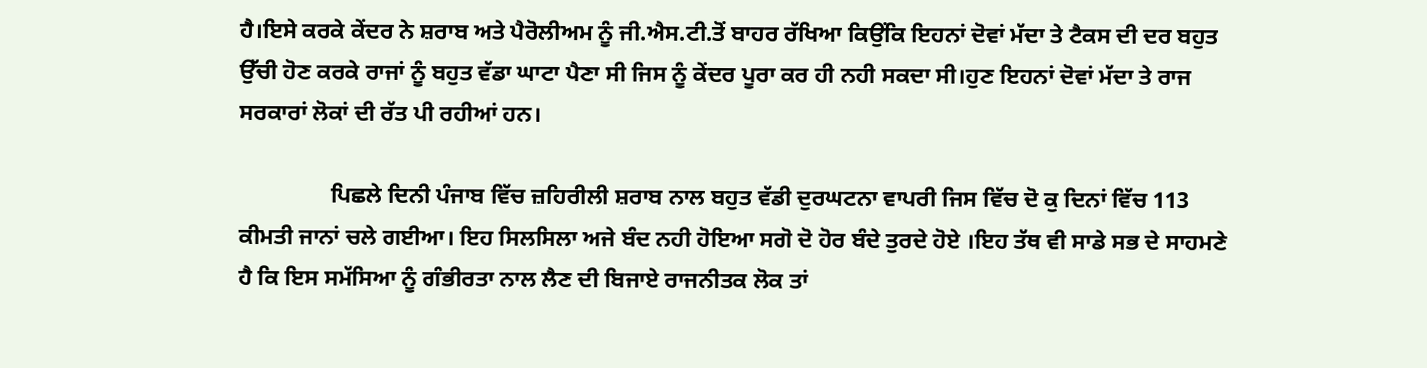ਹੈ।ਇਸੇ ਕਰਕੇ ਕੇਂਦਰ ਨੇ ਸ਼ਰਾਬ ਅਤੇ ਪੈਰੋਲੀਅਮ ਨੂੰ ਜੀ.ਐਸ.ਟੀ.ਤੋਂ ਬਾਹਰ ਰੱਖਿਆ ਕਿਉਂਕਿ ਇਹਨਾਂ ਦੋਵਾਂ ਮੱਦਾ ਤੇ ਟੈਕਸ ਦੀ ਦਰ ਬਹੁਤ ਉੱਚੀ ਹੋਣ ਕਰਕੇ ਰਾਜਾਂ ਨੂੰ ਬਹੁਤ ਵੱਡਾ ਘਾਟਾ ਪੈਣਾ ਸੀ ਜਿਸ ਨੂੰ ਕੇਂਦਰ ਪੂਰਾ ਕਰ ਹੀ ਨਹੀ ਸਕਦਾ ਸੀ।ਹੁਣ ਇਹਨਾਂ ਦੋਵਾਂ ਮੱਦਾ ਤੇ ਰਾਜ ਸਰਕਾਰਾਂ ਲੋਕਾਂ ਦੀ ਰੱਤ ਪੀ ਰਹੀਆਂ ਹਨ।

                ਪਿਛਲੇ ਦਿਨੀ ਪੰਜਾਬ ਵਿੱਚ ਜ਼ਹਿਰੀਲੀ ਸ਼ਰਾਬ ਨਾਲ ਬਹੁਤ ਵੱਡੀ ਦੁਰਘਟਨਾ ਵਾਪਰੀ ਜਿਸ ਵਿੱਚ ਦੋ ਕੁ ਦਿਨਾਂ ਵਿੱਚ 113 ਕੀਮਤੀ ਜਾਨਾਂ ਚਲੇ ਗਈਆ। ਇਹ ਸਿਲਸਿਲਾ ਅਜੇ ਬੰਦ ਨਹੀ ਹੋਇਆ ਸਗੋ ਦੋ ਹੋਰ ਬੰਦੇ ਤੁਰਦੇ ਹੋਏ ।ਇਹ ਤੱਥ ਵੀ ਸਾਡੇ ਸਭ ਦੇ ਸਾਹਮਣੇ ਹੈ ਕਿ ਇਸ ਸਮੱਸਿਆ ਨੂੰ ਗੰਭੀਰਤਾ ਨਾਲ ਲੈਣ ਦੀ ਬਿਜਾਏ ਰਾਜਨੀਤਕ ਲੋਕ ਤਾਂ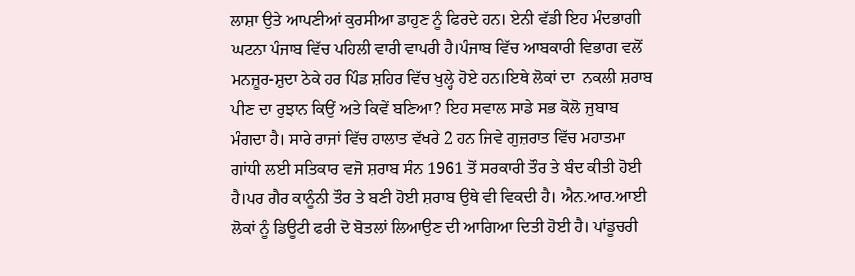ਲਾਸ਼ਾ ਉਤੇ ਆਪਣੀਆਂ ਕੁਰਸੀਆ ਡਾਹੁਣ ਨੂੰ ਫਿਰਦੇ ਹਨ। ਏਨੀ ਵੱਡੀ ਇਹ ਮੰਦਭਾਗੀ ਘਟਨਾ ਪੰਜਾਬ ਵਿੱਚ ਪਹਿਲੀ ਵਾਰੀ ਵਾਪਰੀ ਹੈ।ਪੰਜਾਬ ਵਿੱਚ ਆਬਕਾਰੀ ਵਿਭਾਗ ਵਲੋਂ ਮਨਜ਼ੂਰ-ਸ਼ੁਦਾ ਠੇਕੇ ਹਰ ਪਿੰਡ ਸ਼ਹਿਰ ਵਿੱਚ ਖੁਲ੍ਹੇ ਹੋਏ ਹਨ।ਇਥੇ ਲੋਕਾਂ ਦਾ  ਨਕਲੀ ਸ਼ਰਾਬ ਪੀਣ ਦਾ ਰੁਝਾਨ ਕਿਉਂ ਅਤੇ ਕਿਵੇਂ ਬਣਿਆ? ਇਹ ਸਵਾਲ ਸਾਡੇ ਸਭ ਕੋਲੋ ਜੁਬਾਬ ਮੰਗਦਾ ਹੈ। ਸਾਰੇ ਰਾਜਾਂ ਵਿੱਚ ਹਾਲਾਤ ਵੱਖਰੇ 2 ਹਨ ਜਿਵੇ ਗੁਜ਼ਰਾਤ ਵਿੱਚ ਮਹਾਤਮਾ ਗਾਂਧੀ ਲਈ ਸਤਿਕਾਰ ਵਜੋ ਸ਼ਰਾਬ ਸੰਨ 1961 ਤੋਂ ਸਰਕਾਰੀ ਤੌਰ ਤੇ ਬੰਦ ਕੀਤੀ ਹੋਈ ਹੈ।ਪਰ ਗੈਰ ਕਾਨੂੰਨੀ ਤੌਰ ਤੇ ਬਣੀ ਹੋਈ ਸ਼ਰਾਬ ਉਥੇ ਵੀ ਵਿਕਦੀ ਹੈ। ਐਨ.ਆਰ.ਆਈ ਲੋਕਾਂ ਨੂੰ ਡਿਊਟੀ ਫਰੀ ਦੋ ਬੋਤਲਾਂ ਲਿਆਉਣ ਦੀ ਆਗਿਆ ਦਿਤੀ ਹੋਈ ਹੈ। ਪਾਂਡੂਚਰੀ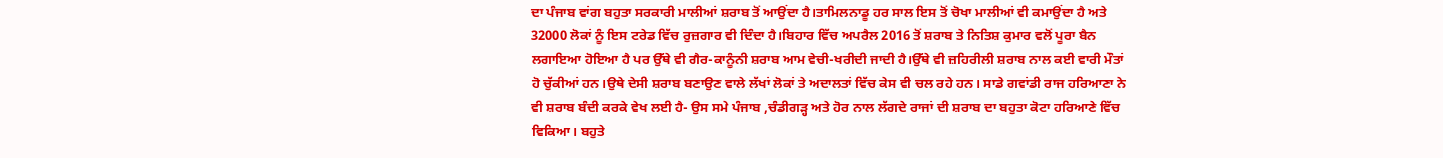ਦਾ ਪੰਜਾਬ ਵਾਂਗ ਬਹੁਤਾ ਸਰਕਾਰੀ ਮਾਲੀਆਂ ਸ਼ਰਾਬ ਤੋਂ ਆਉਂਦਾ ਹੈ।ਤਾਮਿਲਨਾਡੂ ਹਰ ਸਾਲ ਇਸ ਤੋਂ ਚੋਖਾ ਮਾਲੀਆਂ ਵੀ ਕਮਾਉਂਦਾ ਹੈ ਅਤੇ 32000 ਲੋਕਾਂ ਨੂੰ ਇਸ ਟਰੇਡ ਵਿੱਚ ਰੁਜ਼ਗਾਰ ਵੀ ਦਿੰਦਾ ਹੈ।ਬਿਹਾਰ ਵਿੱਚ ਅਪਰੈਲ 2016 ਤੋਂ ਸ਼ਰਾਬ ਤੇ ਨਿਤਿਸ਼ ਕੁਮਾਰ ਵਲੋਂ ਪੂਰਾ ਬੈਨ ਲਗਾਇਆ ਹੋਇਆ ਹੈ ਪਰ ਉੱਥੇ ਵੀ ਗੈਰ-ਕਾਨੂੰਨੀ ਸ਼ਰਾਬ ਆਮ ਵੇਚੀ-ਖਰੀਦੀ ਜਾਦੀ ਹੈ।ਉੱਥੇ ਵੀ ਜ਼ਹਿਰੀਲੀ ਸ਼ਰਾਬ ਨਾਲ ਕਈ ਵਾਰੀ ਮੌਤਾਂ ਹੋ ਚੁੱਕੀਆਂ ਹਨ।ਉਥੇ ਦੇਸੀ ਸ਼ਰਾਬ ਬਣਾਉਣ ਵਾਲੇ ਲੱਖਾਂ ਲੋਕਾਂ ਤੇ ਅਦਾਲਤਾਂ ਵਿੱਚ ਕੇਸ ਵੀ ਚਲ ਰਹੇ ਹਨ। ਸਾਡੇ ਗਵਾਂਡੀ ਰਾਜ ਹਰਿਆਣਾ ਨੇ ਵੀ ਸ਼ਰਾਬ ਬੰਦੀ ਕਰਕੇ ਵੇਖ ਲਈ ਹੈ- ਉਸ ਸਮੇ ਪੰਜਾਬ ,ਚੰਡੀਗੜ੍ਹ ਅਤੇ ਹੋਰ ਨਾਲ ਲੱਗਦੇ ਰਾਜਾਂ ਦੀ ਸ਼ਰਾਬ ਦਾ ਬਹੁਤਾ ਕੋਟਾ ਹਰਿਆਣੇ ਵਿੱਚ ਵਿਕਿਆ। ਬਹੁਤੇ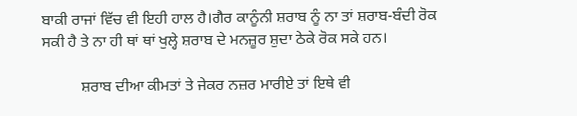ਬਾਕੀ ਰਾਜਾਂ ਵਿੱਚ ਵੀ ਇਹੀ ਹਾਲ ਹੈ।ਗੈਰ ਕਾਨੂੰਨੀ ਸ਼ਰਾਬ ਨੂੰ ਨਾ ਤਾਂ ਸ਼ਰਾਬ-ਬੰਦੀ ਰੋਕ ਸਕੀ ਹੈ ਤੇ ਨਾ ਹੀ ਥਾਂ ਥਾਂ ਖੁਲ੍ਹੇ ਸ਼ਰਾਬ ਦੇ ਮਨਜ਼ੂਰ ਸ਼ੁਦਾ ਠੇਕੇ ਰੋਕ ਸਕੇ ਹਨ।

          ਸ਼ਰਾਬ ਦੀਆ ਕੀਮਤਾਂ ਤੇ ਜੇਕਰ ਨਜ਼ਰ ਮਾਰੀਏ ਤਾਂ ਇਥੇ ਵੀ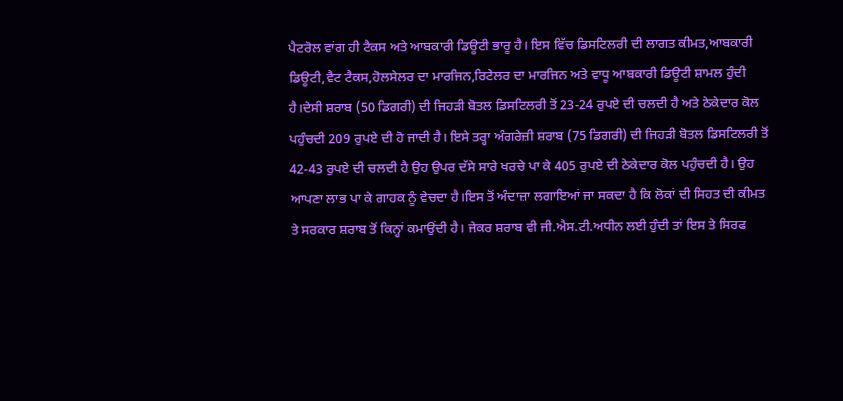ਪੈਟਰੋਲ ਵਾਂਗ ਹੀ ਟੈਕਸ ਅਤੇ ਆਬਕਾਰੀ ਡਿਊਟੀ ਭਾਰੂ ਹੈ। ਇਸ ਵਿੱਚ ਡਿਸਟਿਲਰੀ ਦੀ ਲਾਗਤ ਕੀਮਤ,ਆਬਕਾਰੀ ਡਿਊਟੀ,ਵੈਟ ਟੈਕਸ,ਹੋਲਸੇਲਰ ਦਾ ਮਾਰਜਿਨ,ਰਿਟੇਲਰ ਦਾ ਮਾਰਜਿਨ ਅਤੇ ਵਾਧੂ ਆਬਕਾਰੀ ਡਿਊਟੀ ਸ਼ਾਮਲ ਹੁੰਦੀ ਹੈ।ਦੇਸੀ ਸ਼ਰਾਬ (50 ਡਿਗਰੀ) ਦੀ ਜਿਹੜੀ ਬੋਤਲ ਡਿਸਟਿਲਰੀ ਤੋਂ 23-24 ਰੁਪਏ ਦੀ ਚਲਦੀ ਹੈ ਅਤੇ ਠੇਕੇਦਾਰ ਕੋਲ ਪਹੁੰਚਦੀ 209 ਰੁਪਏ ਦੀ ਹੋ ਜਾਦੀ ਹੈ। ਇਸੇ ਤਰ੍ਹਾ ਅੰਗਰੇਜ਼ੀ ਸ਼ਰਾਬ (75 ਡਿਗਰੀ) ਦੀ ਜਿਹੜੀ ਬੋਤਲ ਡਿਸਟਿਲਰੀ ਤੋਂ 42-43 ਰੁਪਏ ਦੀ ਚਲਦੀ ਹੈ ਉਹ ਉਪਰ ਦੱਸੇ ਸਾਰੇ ਖਰਚੇ ਪਾ ਕੇ 405 ਰੁਪਏ ਦੀ ਠੇਕੇਦਾਰ ਕੋਲ ਪਹੁੰਚਦੀ ਹੈ। ਉਹ ਆਪਣਾ ਲਾਭ ਪਾ ਕੇ ਗਾਹਕ ਨੂੰ ਵੇਚਦਾ ਹੈ।ਇਸ ਤੋਂ ਅੰਦਾਜ਼ਾ ਲਗਾਇਆਂ ਜਾ ਸਕਦਾ ਹੈ ਕਿ ਲੋਕਾਂ ਦੀ ਸਿਹਤ ਦੀ ਕੀਮਤ ਤੇ ਸਰਕਾਰ ਸ਼ਰਾਬ ਤੋਂ ਕਿਨ੍ਹਾਂ ਕਮਾਉਂਦੀ ਹੈ। ਜੇਕਰ ਸ਼ਰਾਬ ਵੀ ਜੀ.ਐਸ.ਟੀ.ਅਧੀਨ ਲਈ ਹੁੰਦੀ ਤਾਂ ਇਸ ਤੇ ਸਿਰਫ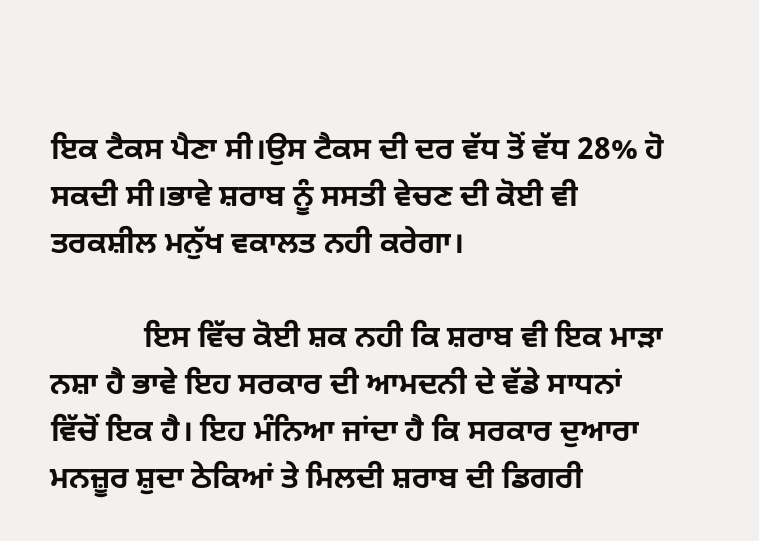ਇਕ ਟੈਕਸ ਪੈਣਾ ਸੀ।ਉਸ ਟੈਕਸ ਦੀ ਦਰ ਵੱਧ ਤੋਂ ਵੱਧ 28% ਹੋ ਸਕਦੀ ਸੀ।ਭਾਵੇ ਸ਼ਰਾਬ ਨੂੰ ਸਸਤੀ ਵੇਚਣ ਦੀ ਕੋਈ ਵੀ ਤਰਕਸ਼ੀਲ ਮਨੁੱਖ ਵਕਾਲਤ ਨਹੀ ਕਰੇਗਾ।

            ਇਸ ਵਿੱਚ ਕੋਈ ਸ਼ਕ ਨਹੀ ਕਿ ਸ਼ਰਾਬ ਵੀ ਇਕ ਮਾੜਾ ਨਸ਼ਾ ਹੈ ਭਾਵੇ ਇਹ ਸਰਕਾਰ ਦੀ ਆਮਦਨੀ ਦੇ ਵੱਡੇ ਸਾਧਨਾਂ ਵਿੱਚੋਂ ਇਕ ਹੈ। ਇਹ ਮੰਨਿਆ ਜਾਂਦਾ ਹੈ ਕਿ ਸਰਕਾਰ ਦੁਆਰਾ ਮਨਜ਼ੂਰ ਸ਼ੁਦਾ ਠੇਕਿਆਂ ਤੇ ਮਿਲਦੀ ਸ਼ਰਾਬ ਦੀ ਡਿਗਰੀ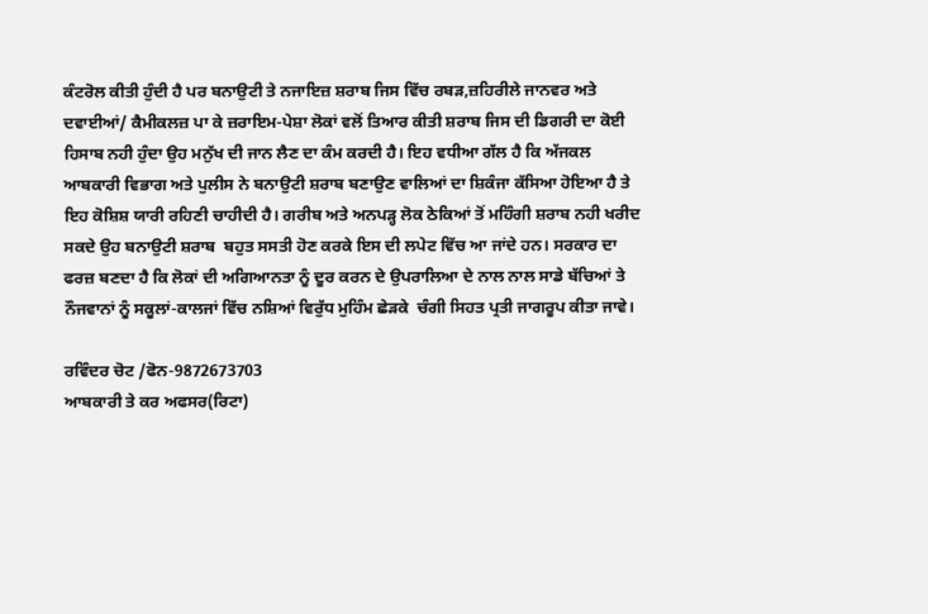ਕੰਟਰੋਲ ਕੀਤੀ ਹੁੰਦੀ ਹੈ ਪਰ ਬਨਾਉਟੀ ਤੇ ਨਜਾਇਜ਼ ਸ਼ਰਾਬ ਜਿਸ ਵਿੱਚ ਰਬੜ,ਜ਼ਹਿਰੀਲੇ ਜਾਨਵਰ ਅਤੇ ਦਵਾਈਆਂ/ ਕੈਮੀਕਲਜ਼ ਪਾ ਕੇ ਜ਼ਰਾਇਮ-ਪੇਸ਼ਾ ਲੋਕਾਂ ਵਲੋਂ ਤਿਆਰ ਕੀਤੀ ਸ਼ਰਾਬ ਜਿਸ ਦੀ ਡਿਗਰੀ ਦਾ ਕੋਈ ਹਿਸਾਬ ਨਹੀ ਹੁੰਦਾ ਉਹ ਮਨੁੱਖ ਦੀ ਜਾਨ ਲੈਣ ਦਾ ਕੰਮ ਕਰਦੀ ਹੈ। ਇਹ ਵਧੀਆ ਗੱਲ ਹੈ ਕਿ ਅੱਜਕਲ ਆਬਕਾਰੀ ਵਿਭਾਗ ਅਤੇ ਪੁਲੀਸ ਨੇ ਬਨਾਉਟੀ ਸ਼ਰਾਬ ਬਣਾਉਣ ਵਾਲਿਆਂ ਦਾ ਸ਼ਿਕੰਜਾ ਕੱਸਿਆ ਹੋਇਆ ਹੈ ਤੇ ਇਹ ਕੋਸ਼ਿਸ਼ ਯਾਰੀ ਰਹਿਣੀ ਚਾਹੀਦੀ ਹੈ। ਗਰੀਬ ਅਤੇ ਅਨਪੜ੍ਹ ਲੋਕ ਠੇਕਿਆਂ ਤੋਂ ਮਹਿੰਗੀ ਸ਼ਰਾਬ ਨਹੀ ਖਰੀਦ ਸਕਦੇ ਉਹ ਬਨਾਉਟੀ ਸ਼ਰਾਬ  ਬਹੁਤ ਸਸਤੀ ਹੋਣ ਕਰਕੇ ਇਸ ਦੀ ਲਪੇਟ ਵਿੱਚ ਆ ਜਾਂਦੇ ਹਨ। ਸਰਕਾਰ ਦਾ ਫਰਜ਼ ਬਣਦਾ ਹੈ ਕਿ ਲੋਕਾਂ ਦੀ ਅਗਿਆਨਤਾ ਨੂੰ ਦੂਰ ਕਰਨ ਦੇ ਉਪਰਾਲਿਆ ਦੇ ਨਾਲ ਨਾਲ ਸਾਡੇ ਬੱਚਿਆਂ ਤੇ ਨੌਜਵਾਨਾਂ ਨੂੰ ਸਕੂਲਾਂ-ਕਾਲਜਾਂ ਵਿੱਚ ਨਸ਼ਿਆਂ ਵਿਰੁੱਧ ਮੁਹਿੰਮ ਛੇੜਕੇ  ਚੰਗੀ ਸਿਹਤ ਪ੍ਰਤੀ ਜਾਗਰੂਪ ਕੀਤਾ ਜਾਵੇ।

ਰਵਿੰਦਰ ਚੋਟ /ਫੋਨ-9872673703
ਆਬਕਾਰੀ ਤੇ ਕਰ ਅਫਸਰ(ਰਿਟਾ)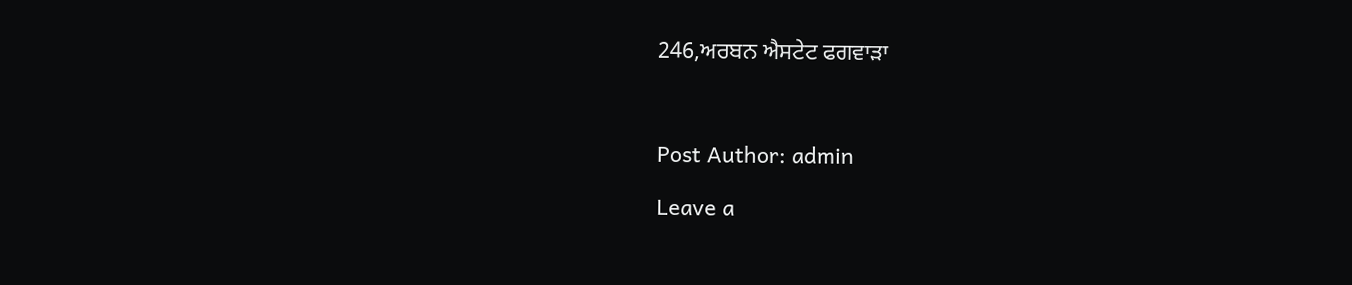246,ਅਰਬਨ ਐਸਟੇਟ ਫਗਵਾੜਾ



Post Author: admin

Leave a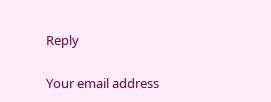Reply

Your email address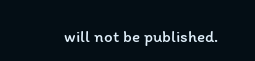will not be published.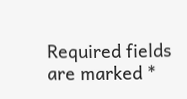Required fields are marked *